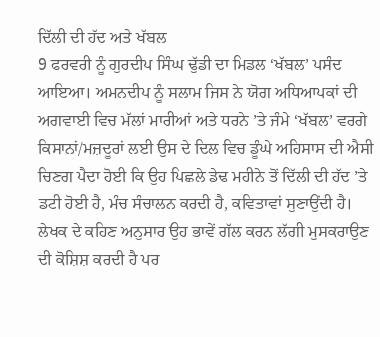ਦਿੱਲੀ ਦੀ ਹੱਦ ਅਤੇ ਖੱਬਲ
9 ਫਰਵਰੀ ਨੂੰ ਗੁਰਦੀਪ ਸਿੰਘ ਢੁੱਡੀ ਦਾ ਮਿਡਲ ‘ਖੱਬਲ’ ਪਸੰਦ ਆਇਆ। ਅਮਨਦੀਪ ਨੂੰ ਸਲਾਮ ਜਿਸ ਨੇ ਯੋਗ ਅਧਿਆਪਕਾਂ ਦੀ ਅਗਵਾਈ ਵਿਚ ਮੱਲਾਂ ਮਾਰੀਆਂ ਅਤੇ ਧਰਨੇ ’ਤੇ ਜੰਮੇ ‘ਖੱਬਲ’ ਵਰਗੇ ਕਿਸਾਨਾਂ/ਮਜ਼ਦੂਰਾਂ ਲਈ ਉਸ ਦੇ ਦਿਲ ਵਿਚ ਡੂੰਘੇ ਅਹਿਸਾਸ ਦੀ ਐਸੀ ਚਿਣਗ ਪੈਦਾ ਹੋਈ ਕਿ ਉਹ ਪਿਛਲੇ ਡੇਢ ਮਹੀਨੇ ਤੋਂ ਦਿੱਲੀ ਦੀ ਹੱਦ ’ਤੇ ਡਟੀ ਹੋਈ ਹੈ, ਮੰਚ ਸੰਚਾਲਨ ਕਰਦੀ ਹੈ, ਕਵਿਤਾਵਾਂ ਸੁਣਾਉਂਦੀ ਹੈ। ਲੇਖਕ ਦੇ ਕਹਿਣ ਅਨੁਸਾਰ ਉਹ ਭਾਵੇਂ ਗੱਲ ਕਰਨ ਲੱਗੀ ਮੁਸਕਰਾਉਣ ਦੀ ਕੋਸ਼ਿਸ਼ ਕਰਦੀ ਹੈ ਪਰ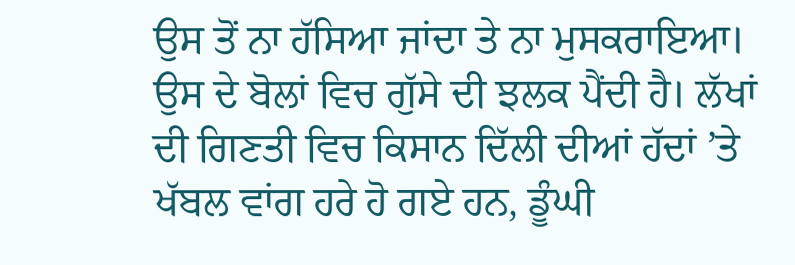ਉਸ ਤੋਂ ਨਾ ਹੱਸਿਆ ਜਾਂਦਾ ਤੇ ਨਾ ਮੁਸਕਰਾਇਆ। ਉਸ ਦੇ ਬੋਲਾਂ ਵਿਚ ਗੁੱਸੇ ਦੀ ਝਲਕ ਪੈਂਦੀ ਹੈ। ਲੱਖਾਂ ਦੀ ਗਿਣਤੀ ਵਿਚ ਕਿਸਾਨ ਦਿੱਲੀ ਦੀਆਂ ਹੱਦਾਂ ’ਤੇ ਖੱਬਲ ਵਾਂਗ ਹਰੇ ਹੋ ਗਏ ਹਨ, ਡੂੰਘੀ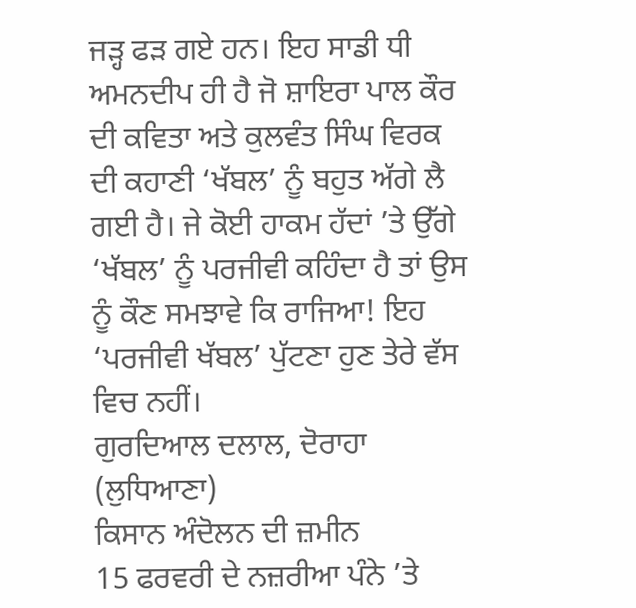ਜੜ੍ਹ ਫੜ ਗਏ ਹਨ। ਇਹ ਸਾਡੀ ਧੀ ਅਮਨਦੀਪ ਹੀ ਹੈ ਜੋ ਸ਼ਾਇਰਾ ਪਾਲ ਕੌਰ ਦੀ ਕਵਿਤਾ ਅਤੇ ਕੁਲਵੰਤ ਸਿੰਘ ਵਿਰਕ ਦੀ ਕਹਾਣੀ ‘ਖੱਬਲ’ ਨੂੰ ਬਹੁਤ ਅੱਗੇ ਲੈ ਗਈ ਹੈ। ਜੇ ਕੋਈ ਹਾਕਮ ਹੱਦਾਂ ’ਤੇ ਉੱਗੇ ‘ਖੱਬਲ’ ਨੂੰ ਪਰਜੀਵੀ ਕਹਿੰਦਾ ਹੈ ਤਾਂ ਉਸ ਨੂੰ ਕੌਣ ਸਮਝਾਵੇ ਕਿ ਰਾਜਿਆ! ਇਹ ‘ਪਰਜੀਵੀ ਖੱਬਲ’ ਪੁੱਟਣਾ ਹੁਣ ਤੇਰੇ ਵੱਸ ਵਿਚ ਨਹੀਂ।
ਗੁਰਦਿਆਲ ਦਲਾਲ, ਦੋਰਾਹਾ (ਲੁਧਿਆਣਾ)
ਕਿਸਾਨ ਅੰਦੋਲਨ ਦੀ ਜ਼ਮੀਨ
15 ਫਰਵਰੀ ਦੇ ਨਜ਼ਰੀਆ ਪੰਨੇ ’ਤੇ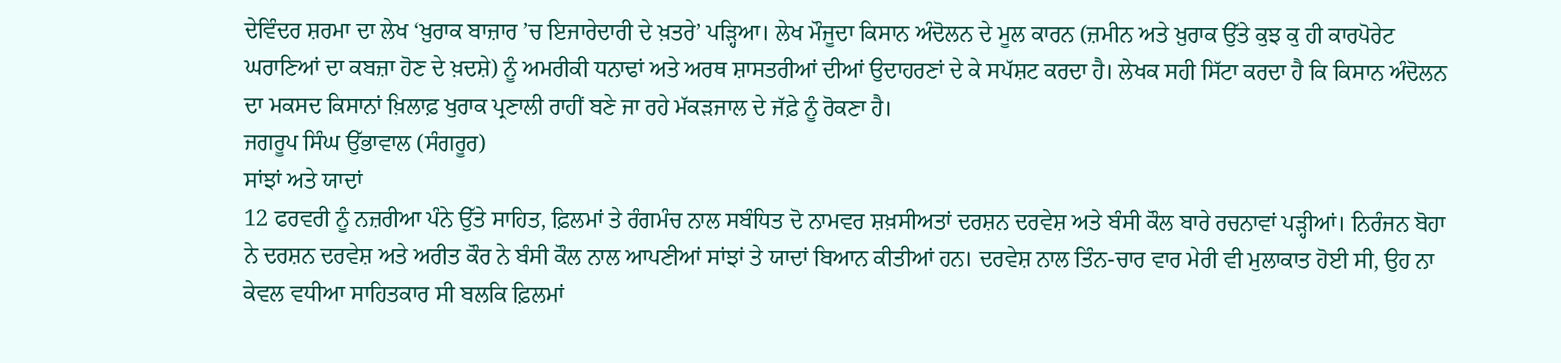ਦੇਵਿੰਦਰ ਸ਼ਰਮਾ ਦਾ ਲੇਖ ‘ਖ਼ੁਰਾਕ ਬਾਜ਼ਾਰ ’ਚ ਇਜਾਰੇਦਾਰੀ ਦੇ ਖ਼ਤਰੇ’ ਪੜ੍ਹਿਆ। ਲੇਖ ਮੌਜੂਦਾ ਕਿਸਾਨ ਅੰਦੋਲਨ ਦੇ ਮੂਲ ਕਾਰਨ (ਜ਼ਮੀਨ ਅਤੇ ਖ਼ੁਰਾਕ ਉੱਤੇ ਕੁਝ ਕੁ ਹੀ ਕਾਰਪੋਰੇਟ ਘਰਾਣਿਆਂ ਦਾ ਕਬਜ਼ਾ ਹੋਣ ਦੇ ਖ਼ਦਸ਼ੇ) ਨੂੰ ਅਮਰੀਕੀ ਧਨਾਢਾਂ ਅਤੇ ਅਰਥ ਸ਼ਾਸਤਰੀਆਂ ਦੀਆਂ ਉਦਾਹਰਣਾਂ ਦੇ ਕੇ ਸਪੱਸ਼ਟ ਕਰਦਾ ਹੈ। ਲੇਖਕ ਸਹੀ ਸਿੱਟਾ ਕਰਦਾ ਹੈ ਕਿ ਕਿਸਾਨ ਅੰਦੋਲਨ ਦਾ ਮਕਸਦ ਕਿਸਾਨਾਂ ਖ਼ਿਲਾਫ਼ ਖੁਰਾਕ ਪ੍ਰਣਾਲੀ ਰਾਹੀਂ ਬਣੇ ਜਾ ਰਹੇ ਮੱਕੜਜਾਲ ਦੇ ਜੱਫ਼ੇ ਨੂੰ ਰੋਕਣਾ ਹੈ।
ਜਗਰੂਪ ਸਿੰਘ ਉੱਭਾਵਾਲ (ਸੰਗਰੂਰ)
ਸਾਂਝਾਂ ਅਤੇ ਯਾਦਾਂ
12 ਫਰਵਰੀ ਨੂੰ ਨਜ਼ਰੀਆ ਪੰਨੇ ਉੱਤੇ ਸਾਹਿਤ, ਫ਼ਿਲਮਾਂ ਤੇ ਰੰਗਮੰਚ ਨਾਲ ਸਬੰਧਿਤ ਦੋ ਨਾਮਵਰ ਸ਼ਖ਼ਸੀਅਤਾਂ ਦਰਸ਼ਨ ਦਰਵੇਸ਼ ਅਤੇ ਬੰਸੀ ਕੌਲ ਬਾਰੇ ਰਚਨਾਵਾਂ ਪੜ੍ਹੀਆਂ। ਨਿਰੰਜਨ ਬੋਹਾ ਨੇ ਦਰਸ਼ਨ ਦਰਵੇਸ਼ ਅਤੇ ਅਰੀਤ ਕੌਰ ਨੇ ਬੰਸੀ ਕੌਲ ਨਾਲ ਆਪਣੀਆਂ ਸਾਂਝਾਂ ਤੇ ਯਾਦਾਂ ਬਿਆਨ ਕੀਤੀਆਂ ਹਨ। ਦਰਵੇਸ਼ ਨਾਲ ਤਿੰਨ-ਚਾਰ ਵਾਰ ਮੇਰੀ ਵੀ ਮੁਲਾਕਾਤ ਹੋਈ ਸੀ, ਉਹ ਨਾ ਕੇਵਲ ਵਧੀਆ ਸਾਹਿਤਕਾਰ ਸੀ ਬਲਕਿ ਫ਼ਿਲਮਾਂ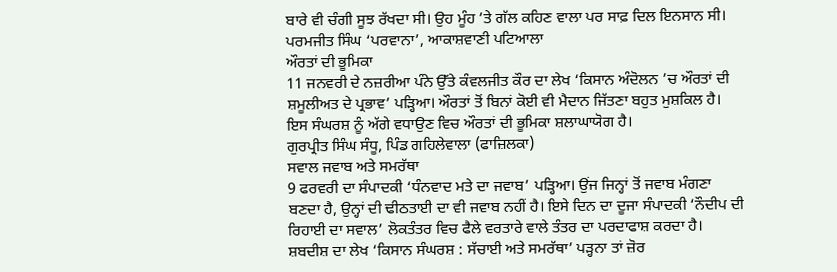ਬਾਰੇ ਵੀ ਚੰਗੀ ਸੂਝ ਰੱਖਦਾ ਸੀ। ਉਹ ਮੂੰਹ ’ਤੇ ਗੱਲ ਕਹਿਣ ਵਾਲਾ ਪਰ ਸਾਫ਼ ਦਿਲ ਇਨਸਾਨ ਸੀ।
ਪਰਮਜੀਤ ਸਿੰਘ ‘ਪਰਵਾਨਾ’, ਆਕਾਸ਼ਵਾਣੀ ਪਟਿਆਲਾ
ਔਰਤਾਂ ਦੀ ਭੂਮਿਕਾ
11 ਜਨਵਰੀ ਦੇ ਨਜ਼ਰੀਆ ਪੰਨੇ ਉੱਤੇ ਕੰਵਲਜੀਤ ਕੌਰ ਦਾ ਲੇਖ ‘ਕਿਸਾਨ ਅੰਦੋਲਨ ’ਚ ਔਰਤਾਂ ਦੀ ਸ਼ਮੂਲੀਅਤ ਦੇ ਪ੍ਰਭਾਵ’ ਪੜ੍ਹਿਆ। ਔਰਤਾਂ ਤੋਂ ਬਿਨਾਂ ਕੋਈ ਵੀ ਮੈਦਾਨ ਜਿੱਤਣਾ ਬਹੁਤ ਮੁਸ਼ਕਿਲ ਹੈ। ਇਸ ਸੰਘਰਸ਼ ਨੂੰ ਅੱਗੇ ਵਧਾਉਣ ਵਿਚ ਔਰਤਾਂ ਦੀ ਭੂਮਿਕਾ ਸ਼ਲਾਘਾਯੋਗ ਹੈ।
ਗੁਰਪ੍ਰੀਤ ਸਿੰਘ ਸੰਧੂ, ਪਿੰਡ ਗਹਿਲੇਵਾਲਾ (ਫਾਜ਼ਿਲਕਾ)
ਸਵਾਲ ਜਵਾਬ ਅਤੇ ਸਮਰੱਥਾ
9 ਫਰਵਰੀ ਦਾ ਸੰਪਾਦਕੀ ‘ਧੰਨਵਾਦ ਮਤੇ ਦਾ ਜਵਾਬ’ ਪੜ੍ਹਿਆ। ਉਂਜ ਜਿਨ੍ਹਾਂ ਤੋਂ ਜਵਾਬ ਮੰਗਣਾ ਬਣਦਾ ਹੈ, ਉਨ੍ਹਾਂ ਦੀ ਢੀਠਤਾਈ ਦਾ ਵੀ ਜਵਾਬ ਨਹੀਂ ਹੈ। ਇਸੇ ਦਿਨ ਦਾ ਦੂਜਾ ਸੰਪਾਦਕੀ ‘ਨੌਦੀਪ ਦੀ ਰਿਹਾਈ ਦਾ ਸਵਾਲ’ ਲੋਕਤੰਤਰ ਵਿਚ ਫੈਲੇ ਵਰਤਾਰੇ ਵਾਲੇ ਤੰਤਰ ਦਾ ਪਰਦਾਫਾਸ਼ ਕਰਦਾ ਹੈ। ਸ਼ਬਦੀਸ਼ ਦਾ ਲੇਖ ‘ਕਿਸਾਨ ਸੰਘਰਸ਼ : ਸੱਚਾਈ ਅਤੇ ਸਮਰੱਥਾ’ ਪੜ੍ਹਨਾ ਤਾਂ ਜ਼ੋਰ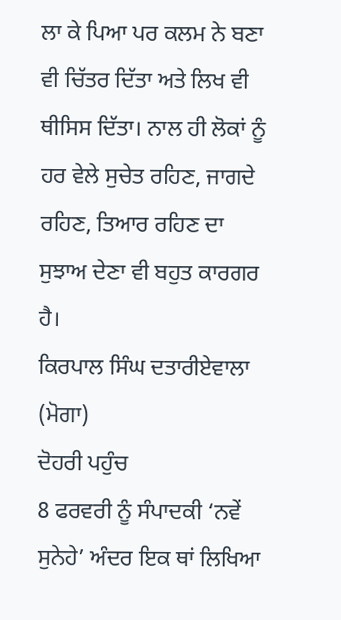ਲਾ ਕੇ ਪਿਆ ਪਰ ਕਲਮ ਨੇ ਬਣਾ ਵੀ ਚਿੱਤਰ ਦਿੱਤਾ ਅਤੇ ਲਿਖ ਵੀ ਥੀਸਿਸ ਦਿੱਤਾ। ਨਾਲ ਹੀ ਲੋਕਾਂ ਨੂੰ ਹਰ ਵੇਲੇ ਸੁਚੇਤ ਰਹਿਣ, ਜਾਗਦੇ ਰਹਿਣ, ਤਿਆਰ ਰਹਿਣ ਦਾ ਸੁਝਾਅ ਦੇਣਾ ਵੀ ਬਹੁਤ ਕਾਰਗਰ ਹੈ।
ਕਿਰਪਾਲ ਸਿੰਘ ਦਤਾਰੀਏਵਾਲਾ (ਮੋਗਾ)
ਦੋਹਰੀ ਪਹੁੰਚ
8 ਫਰਵਰੀ ਨੂੰ ਸੰਪਾਦਕੀ ‘ਨਵੇਂ ਸੁਨੇਹੇ’ ਅੰਦਰ ਇਕ ਥਾਂ ਲਿਖਿਆ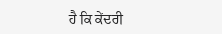ਹੈ ਕਿ ਕੇਂਦਰੀ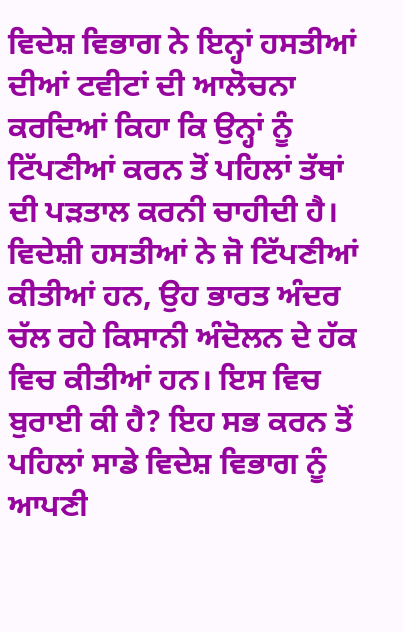ਵਿਦੇਸ਼ ਵਿਭਾਗ ਨੇ ਇਨ੍ਹਾਂ ਹਸਤੀਆਂ ਦੀਆਂ ਟਵੀਟਾਂ ਦੀ ਆਲੋਚਨਾ ਕਰਦਿਆਂ ਕਿਹਾ ਕਿ ਉਨ੍ਹਾਂ ਨੂੰ ਟਿੱਪਣੀਆਂ ਕਰਨ ਤੋਂ ਪਹਿਲਾਂ ਤੱਥਾਂ ਦੀ ਪੜਤਾਲ ਕਰਨੀ ਚਾਹੀਦੀ ਹੈ। ਵਿਦੇਸ਼ੀ ਹਸਤੀਆਂ ਨੇ ਜੋ ਟਿੱਪਣੀਆਂ ਕੀਤੀਆਂ ਹਨ, ਉਹ ਭਾਰਤ ਅੰਦਰ ਚੱਲ ਰਹੇ ਕਿਸਾਨੀ ਅੰਦੋਲਨ ਦੇ ਹੱਕ ਵਿਚ ਕੀਤੀਆਂ ਹਨ। ਇਸ ਵਿਚ ਬੁਰਾਈ ਕੀ ਹੈ? ਇਹ ਸਭ ਕਰਨ ਤੋਂ ਪਹਿਲਾਂ ਸਾਡੇ ਵਿਦੇਸ਼ ਵਿਭਾਗ ਨੂੰ ਆਪਣੀ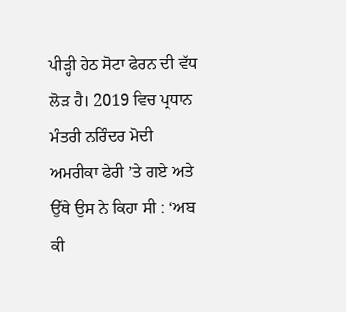ਪੀੜ੍ਹੀ ਹੇਠ ਸੋਟਾ ਫੇਰਨ ਦੀ ਵੱਧ ਲੋੜ ਹੈ। 2019 ਵਿਚ ਪ੍ਰਧਾਨ ਮੰਤਰੀ ਨਰਿੰਦਰ ਮੋਦੀ ਅਮਰੀਕਾ ਫੇਰੀ ’ਤੇ ਗਏ ਅਤੇ ਉੱਥੇ ਉਸ ਨੇ ਕਿਹਾ ਸੀ : ‘ਅਬ ਕੀ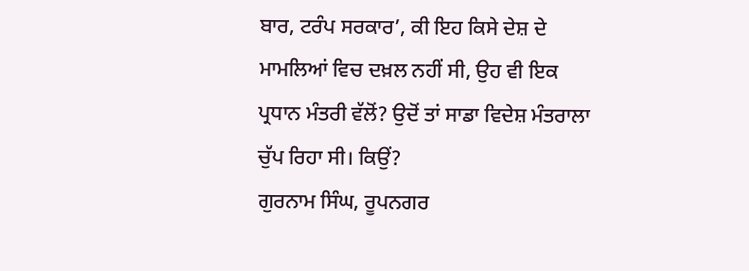ਬਾਰ, ਟਰੰਪ ਸਰਕਾਰ’, ਕੀ ਇਹ ਕਿਸੇ ਦੇਸ਼ ਦੇ ਮਾਮਲਿਆਂ ਵਿਚ ਦਖ਼ਲ ਨਹੀਂ ਸੀ, ਉਹ ਵੀ ਇਕ ਪ੍ਰਧਾਨ ਮੰਤਰੀ ਵੱਲੋਂ? ਉਦੋਂ ਤਾਂ ਸਾਡਾ ਵਿਦੇਸ਼ ਮੰਤਰਾਲਾ ਚੁੱਪ ਰਿਹਾ ਸੀ। ਕਿਉਂ?
ਗੁਰਨਾਮ ਸਿੰਘ, ਰੂਪਨਗਰ